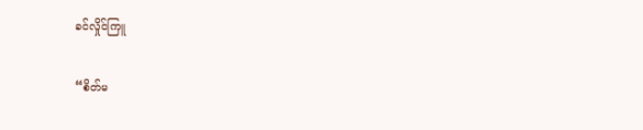ခင်လှိုင်ကြူ

“စိတ်မ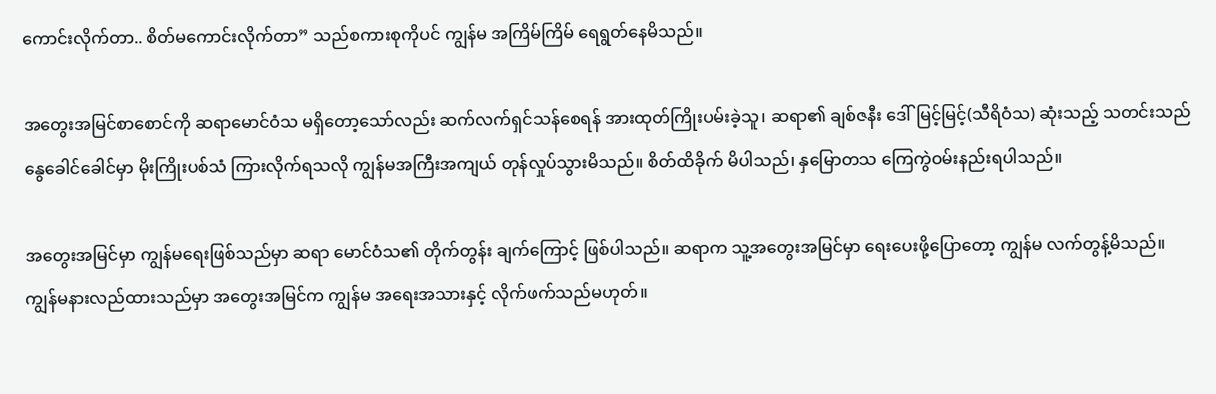ကောင်းလိုက်တာ.. စိတ်မကောင်းလိုက်တာ” သည်စကားစုကိုပင် ကျွန်မ အကြိမ်ကြိမ် ရေရွတ်နေမိသည်။

အတွေးအမြင်စာစောင်ကို ဆရာမောင်ဝံသ မရှိတော့သော်လည်း ဆက်လက်ရှင်သန်စေရန် အားထုတ်ကြိုးပမ်းခဲ့သူ၊ ဆရာ၏ ချစ်ဇနီး ဒေါ်မြင့်မြင့်(သီရိဝံသ) ဆုံးသည့် သတင်းသည် နွေခေါင်ခေါင်မှာ မိုးကြိုးပစ်သံ ကြားလိုက်ရသလို ကျွန်မအကြီးအကျယ် တုန်လှုပ်သွားမိသည်။ စိတ်ထိခိုက် မိပါသည်၊ နှမြောတသ ကြေကွဲဝမ်းနည်းရပါသည်။

အတွေးအမြင်မှာ ကျွန်မရေးဖြစ်သည်မှာ ဆရာ မောင်ဝံသ၏ တိုက်တွန်း ချက်ကြောင့် ဖြစ်ပါသည်။ ဆရာက သူ့အတွေးအမြင်မှာ ရေးပေးဖို့ပြောတော့ ကျွန်မ လက်တွန့်မိသည်။ ကျွန်မနားလည်ထားသည်မှာ အတွေးအမြင်က ကျွန်မ အရေးအသားနှင့် လိုက်ဖက်သည်မဟုတ်။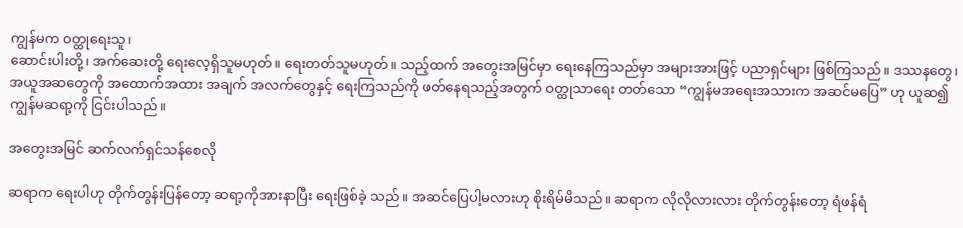ကျွန်မက ဝတ္ထုရေးသူ၊
ဆောင်းပါးတို့၊ အက်ဆေးတို့ ရေးလေ့ရှိသူမဟုတ်။ ရေးတတ်သူမဟုတ်။ သည့်ထက် အတွေးအမြင်မှာ ရေးနေကြသည်မှာ အများအားဖြင့် ပညာရှင်များ ဖြစ်ကြသည်။ ဒဿနတွေ၊ အယူအဆတွေကို အထောက်အထား အချက် အလက်တွေနှင့် ရေးကြသည်ကို ဖတ်နေရသည့်အတွက် ဝတ္ထုသာရေး တတ်သော “ကျွန်မအရေးအသားက အဆင်မပြေ” ဟု ယူဆ၍ ကျွန်မဆရာ့ကို ငြင်းပါသည်။

အတွေးအမြင် ဆက်လက်ရှင်သန်စေလို

ဆရာက ရေးပါဟု တိုက်တွန်းပြန်တော့ ဆရာ့ကိုအားနာပြီး ရေးဖြစ်ခဲ့ သည်။ အဆင်ပြေပါ့မလားဟု စိုးရိမ်မိသည်။ ဆရာက လိုလိုလားလား တိုက်တွန်းတော့ ရံဖန်ရံ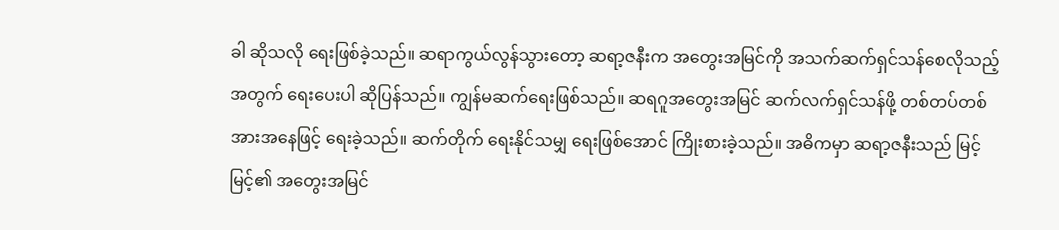ခါ ဆိုသလို ရေးဖြစ်ခဲ့သည်။ ဆရာကွယ်လွန်သွားတော့ ဆရာ့ဇနီးက အတွေးအမြင်ကို အသက်ဆက်ရှင်သန်စေလိုသည့်အတွက် ရေးပေးပါ ဆိုပြန်သည်။ ကျွန်မဆက်ရေးဖြစ်သည်။ ဆရဂူအတွေးအမြင် ဆက်လက်ရှင်သန်ဖို့ တစ်တပ်တစ်အားအနေဖြင့် ရေးခဲ့သည်။ ဆက်တိုက် ရေးနိုင်သမျှ ရေးဖြစ်အောင် ကြိုးစားခဲ့သည်။ အဓိကမှာ ဆရာ့ဇနီးသည် မြင့်မြင့်၏ အတွေးအမြင်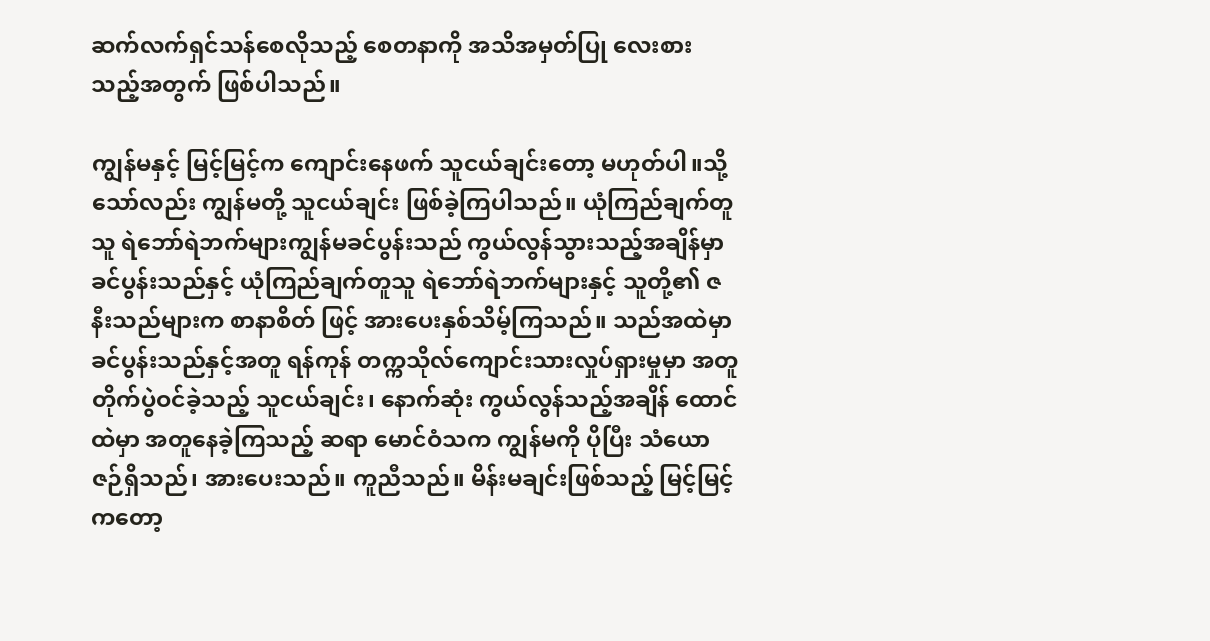ဆက်လက်ရှင်သန်စေလိုသည့် စေတနာကို အသိအမှတ်ပြု လေးစားသည့်အတွက် ဖြစ်ပါသည်။

ကျွန်မနှင့် မြင့်မြင့်က ကျောင်းနေဖက် သူငယ်ချင်းတော့ မဟုတ်ပါ။သို့သော်လည်း ကျွန်မတို့ သူငယ်ချင်း ဖြစ်ခဲ့ကြပါသည်။ ယုံကြည်ချက်တူသူ ရဲဘော်ရဲဘက်များကျွန်မခင်ပွန်းသည် ကွယ်လွန်သွားသည့်အချိန်မှာ ခင်ပွန်းသည်နှင့် ယုံကြည်ချက်တူသူ ရဲဘော်ရဲဘက်များနှင့် သူတို့၏ ဇနီးသည်များက စာနာစိတ် ဖြင့် အားပေးနှစ်သိမ့်ကြသည်။ သည်အထဲမှာ ခင်ပွန်းသည်နှင့်အတူ ရန်ကုန် တက္ကသိုလ်ကျောင်းသားလှုပ်ရှားမှုမှာ အတူတိုက်ပွဲဝင်ခဲ့သည့် သူငယ်ချင်း၊ နောက်ဆုံး ကွယ်လွန်သည့်အချိန် ထောင်ထဲမှာ အတူနေခဲ့ကြသည့် ဆရာ မောင်ဝံသက ကျွန်မကို ပိုပြီး သံယောဇဉ်ရှိသည်၊ အားပေးသည်။ ကူညီသည်။ မိန်းမချင်းဖြစ်သည့် မြင့်မြင့်ကတော့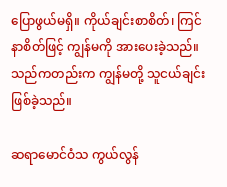ပြောဖွယ်မရှိ။ ကိုယ်ချင်းစာစိတ်၊ ကြင်နာစိတ်ဖြင့် ကျွန်မကို အားပေးခဲ့သည်။ သည်ကတည်းက ကျွန်မတို့ သူငယ်ချင်း ဖြစ်ခဲ့သည်။

ဆရာမောင်ဝံသ ကွယ်လွန်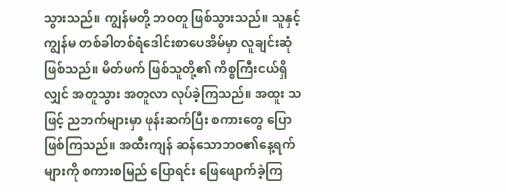သွားသည်။ ကျွန်မတို့ ဘဝတူ ဖြစ်သွားသည်။ သူနှင့်ကျွန်မ တစ်ခါတစ်ရံဒေါင်းစာပေအိမ်မှာ လူချင်းဆုံဖြစ်သည်။ မိတ်ဖက် ဖြစ်သူတို့၏ ကိစ္စကြီးငယ်ရှိလျှင် အတူသွား အတူလာ လုပ်ခဲ့ကြသည်။ အထူး သဖြင့် ညဘက်များမှာ ဖုန်းဆက်ပြီး စကားတွေ ပြောဖြစ်ကြသည်။ အထီးကျန် ဆန်သောဘဝ၏နေ့ရက်များကို စကားစမြည် ပြောရင်း ဖြေဖျောက်ခဲ့ကြ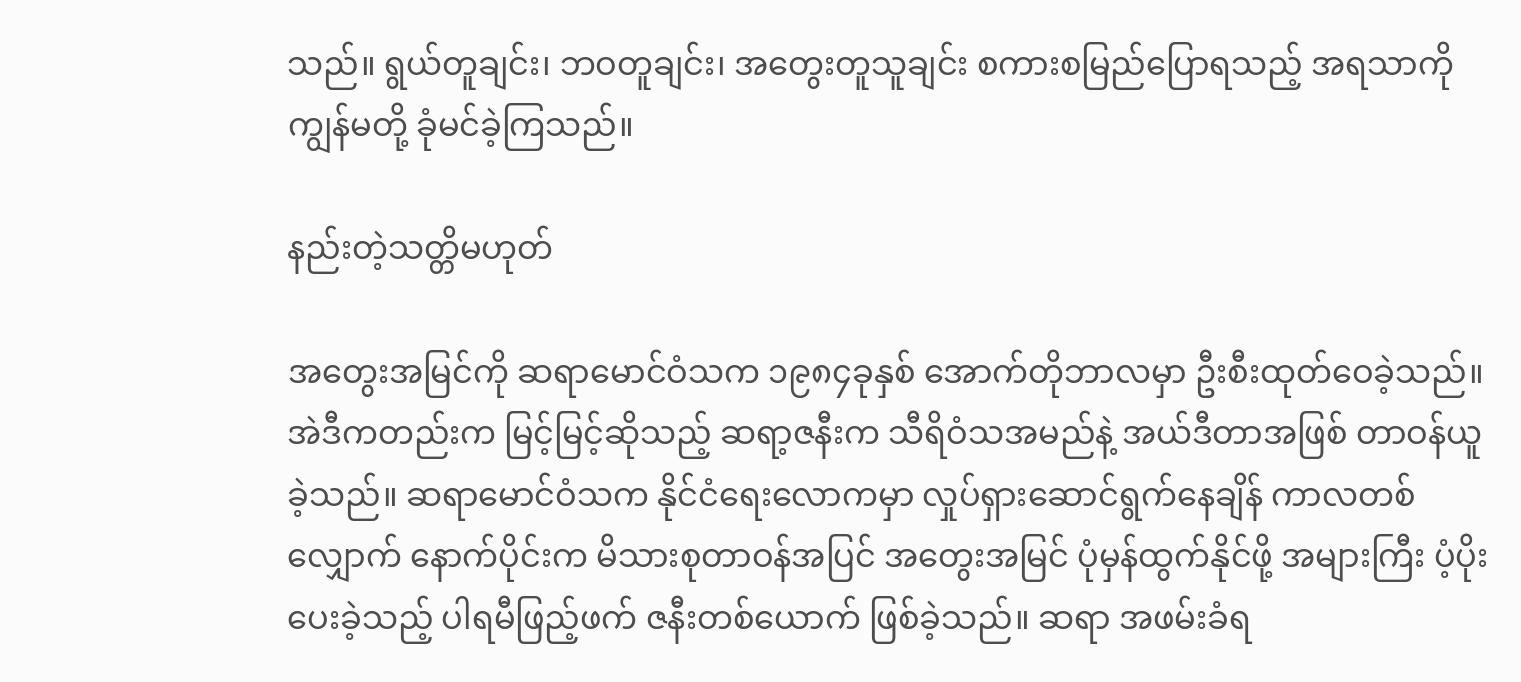သည်။ ရွယ်တူချင်း၊ ဘဝတူချင်း၊ အတွေးတူသူချင်း စကားစမြည်ပြောရသည့် အရသာကို ကျွန်မတို့ ခုံမင်ခဲ့ကြသည်။

နည်းတဲ့သတ္တိမဟုတ်

အတွေးအမြင်ကို ဆရာမောင်ဝံသက ၁၉၈၄ခုနှစ် အောက်တိုဘာလမှာ ဦးစီးထုတ်ဝေခဲ့သည်။ အဲဒီကတည်းက မြင့်မြင့်ဆိုသည့် ဆရာ့ဇနီးက သီရိဝံသအမည်နဲ့ အယ်ဒီတာအဖြစ် တာဝန်ယူခဲ့သည်။ ဆရာမောင်ဝံသက နိုင်ငံရေးလောကမှာ လှုပ်ရှားဆောင်ရွက်နေချိန် ကာလတစ်လျှောက် နောက်ပိုင်းက မိသားစုတာဝန်အပြင် အတွေးအမြင် ပုံမှန်ထွက်နိုင်ဖို့ အများကြီး ပံ့ပိုးပေးခဲ့သည့် ပါရမီဖြည့်ဖက် ဇနီးတစ်ယောက် ဖြစ်ခဲ့သည်။ ဆရာ အဖမ်းခံရ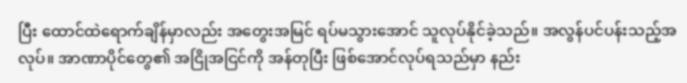ပြီး ထောင်ထဲရောက်ချိန်မှာလည်း အတွေးအမြင် ရပ်မသွားအောင် သူလုပ်နိုင်ခဲ့သည်။ အလွန်ပင်ပန်းသည့်အလုပ်။ အာဏာပိုင်တွေ၏ အငြိုအငြင်ကို အန်တုပြီး ဖြစ်အောင်လုပ်ရသည်မှာ နည်း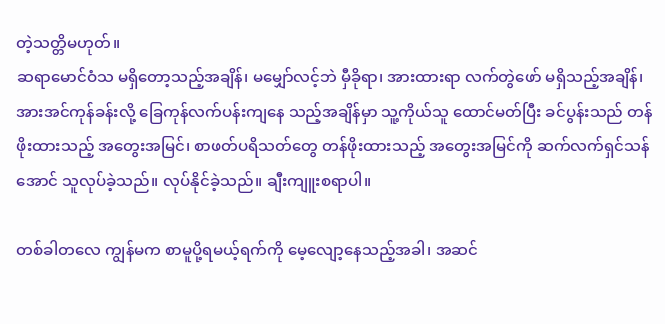တဲ့သတ္တိမဟုတ်။
ဆရာမောင်ဝံသ မရှိတော့သည့်အချိန်၊ မမျှော်လင့်ဘဲ မှီခိုရာ၊ အားထားရာ လက်တွဲဖော် မရှိသည့်အချိန်၊ အားအင်ကုန်ခန်းလို့ ခြေကုန်လက်ပန်းကျနေ သည့်အချိန်မှာ သူ့ကိုယ်သူ ထောင်မတ်ပြီး ခင်ပွန်းသည် တန်ဖိုးထားသည့် အတွေးအမြင်၊ စာဖတ်ပရိသတ်တွေ တန်ဖိုးထားသည့် အတွေးအမြင်ကို ဆက်လက်ရှင်သန်အောင် သူလုပ်ခဲ့သည်။ လုပ်နိုင်ခဲ့သည်။ ချီးကျူးစရာပါ။

တစ်ခါတလေ ကျွန်မက စာမူပို့ရမယ့်ရက်ကို မေ့လျော့နေသည့်အခါ၊ အဆင်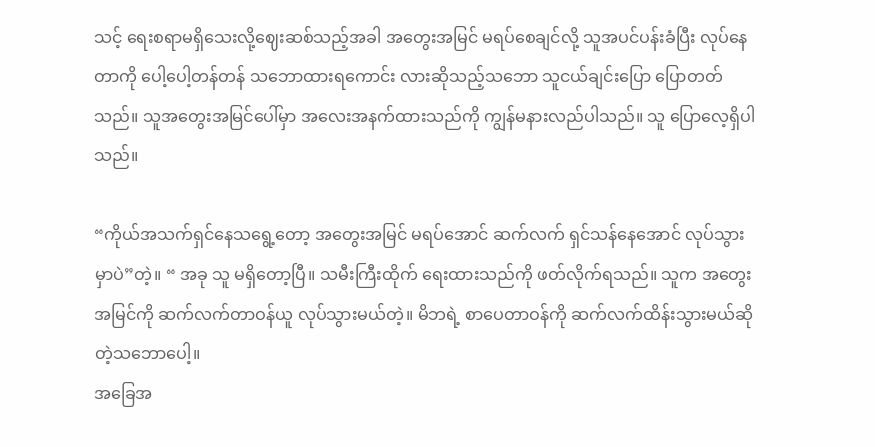သင့် ရေးစရာမရှိသေးလို့ဈေးဆစ်သည့်အခါ အတွေးအမြင် မရပ်စေချင်လို့ သူအပင်ပန်းခံပြီး လုပ်နေတာကို ပေါ့ပေါ့တန်တန် သဘောထားရကောင်း လားဆိုသည့်သဘော သူငယ်ချင်းပြော ပြောတတ်သည်။ သူအတွေးအမြင်ပေါ်မှာ အလေးအနက်ထားသည်ကို ကျွန်မနားလည်ပါသည်။ သူ ပြောလေ့ရှိပါသည်။

“ကိုယ်အသက်ရှင်နေသရွေ့တော့ အတွေးအမြင် မရပ်အောင် ဆက်လက် ရှင်သန်နေအောင် လုပ်သွားမှာပဲ”တဲ့။ “ အခု သူ မရှိတော့ပြီ။ သမီးကြီးထိုက် ရေးထားသည်ကို ဖတ်လိုက်ရသည်။ သူက အတွေးအမြင်ကို ဆက်လက်တာဝန်ယူ လုပ်သွားမယ်တဲ့။ မိဘရဲ့ စာပေတာဝန်ကို ဆက်လက်ထိန်းသွားမယ်ဆိုတဲ့သဘောပေါ့။
အခြေအ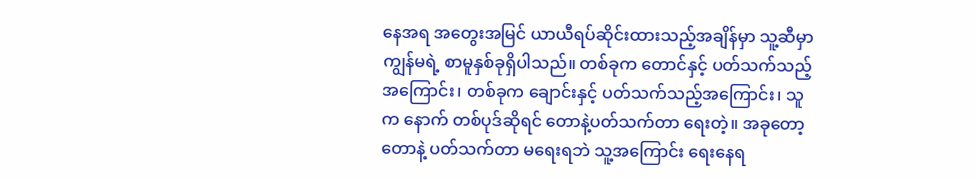နေအရ အတွေးအမြင် ယာယီရပ်ဆိုင်းထားသည့်အချိန်မှာ သူ့ဆီမှာ ကျွန်မရဲ့ စာမူနှစ်ခုရှိပါသည်။ တစ်ခုက တောင်နှင့် ပတ်သက်သည့် အကြောင်း၊ တစ်ခုက ချောင်းနှင့် ပတ်သက်သည့်အကြောင်း၊ သူက နောက် တစ်ပုဒ်ဆိုရင် တောနဲ့ပတ်သက်တာ ရေးတဲ့။ အခုတော့ တောနဲ့ ပတ်သက်တာ မရေးရဘဲ သူ့အကြောင်း ရေးနေရ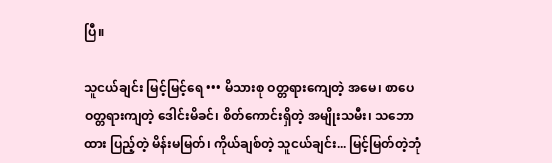ပြီ။

သူငယ်ချင်း မြင့်မြင့်ရေ ••• မိသားစု ဝတ္တရားကျေတဲ့ အမေ၊ စာပေဝတ္တရားကျတဲ့ ဒေါင်းမိခင်၊ စိတ်ကောင်းရှိတဲ့ အမျိုးသမီး၊ သဘောထား ပြည့်တဲ့ မိန်းမမြတ်၊ ကိုယ်ချစ်တဲ့ သူငယ်ချင်း... မြင့်မြတ်တဲ့ဘုံ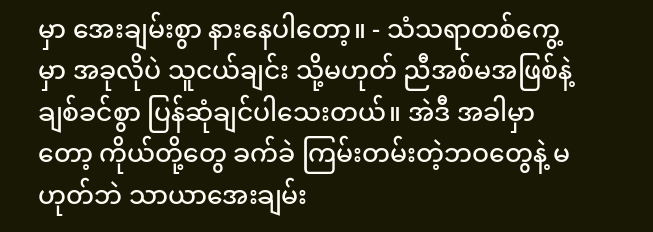မှာ အေးချမ်းစွာ နားနေပါတော့။ - သံသရာတစ်ကွေ့မှာ အခုလိုပဲ သူငယ်ချင်း သို့မဟုတ် ညီအစ်မအဖြစ်နဲ့ ချစ်ခင်စွာ ပြန်ဆုံချင်ပါသေးတယ်။ အဲဒီ အခါမှာတော့ ကိုယ်တို့တွေ ခက်ခဲ ကြမ်းတမ်းတဲ့ဘဝတွေနဲ့ မဟုတ်ဘဲ သာယာအေးချမ်း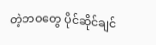တဲ့ဘဝတွေ ပိုင်ဆိုင်ချင်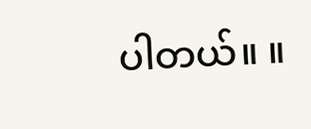ပါတယ်။ ။